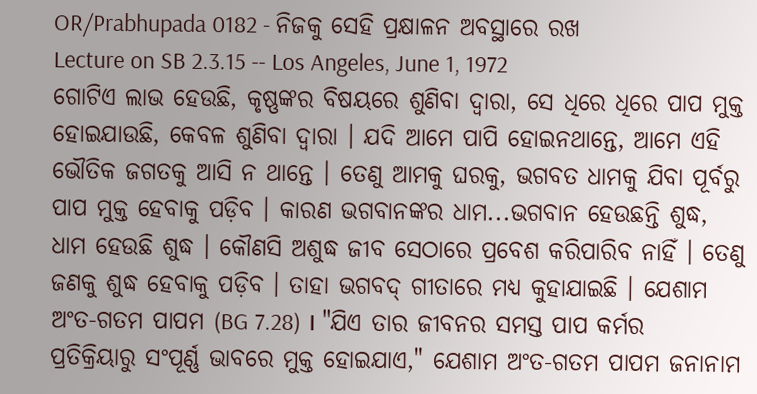OR/Prabhupada 0182 - ନିଜକୁ ସେହି ପ୍ରକ୍ଷାଳନ ଅବସ୍ଥାରେ ରଖ
Lecture on SB 2.3.15 -- Los Angeles, June 1, 1972
ଗୋଟିଏ ଲାଭ ହେଉଛି, କୃଷ୍ଣଙ୍କର ବିଷୟରେ ଶୁଣିବା ଦ୍ଵାରା, ସେ ଧିରେ ଧିରେ ପାପ ମୁକ୍ତ ହୋଇଯାଉଛି, କେବଳ ଶୁଣିବା ଦ୍ଵାରା । ଯଦି ଆମେ ପାପି ହୋଇନଥାନ୍ତେ, ଆମେ ଏହି ଭୌତିକ ଜଗତକୁ ଆସି ନ ଥାନ୍ତେ । ତେଣୁ ଆମକୁ ଘରକୁ, ଭଗବତ ଧାମକୁ ଯିବା ପୂର୍ବରୁ ପାପ ମୁକ୍ତ ହେବାକୁ ପଡ଼ିବ । କାରଣ ଭଗବାନଙ୍କର ଧାମ...ଭଗବାନ ହେଉଛନ୍ତି ଶୁଦ୍ଧ, ଧାମ ହେଉଛି ଶୁଦ୍ଧ । କୌଣସି ଅଶୁଦ୍ଧ ଜୀବ ସେଠାରେ ପ୍ରବେଶ କରିପାରିବ ନାହିଁ । ତେଣୁ ଜଣକୁ ଶୁଦ୍ଧ ହେବାକୁ ପଡ଼ିବ । ତାହା ଭଗବଦ୍ ଗୀତାରେ ମଧ୍ୟ କୁହାଯାଇଛି । ଯେଶାମ ଅଂତ-ଗତମ ପାପମ (BG 7.28) । "ଯିଏ ତାର ଜୀବନର ସମସ୍ତ ପାପ କର୍ମର ପ୍ରତିକ୍ରିୟାରୁ ସଂପୂର୍ଣ୍ଣ ଭାବରେ ମୁକ୍ତ ହୋଇଯାଏ," ଯେଶାମ ଅଂତ-ଗତମ ପାପମ ଜନାନାମ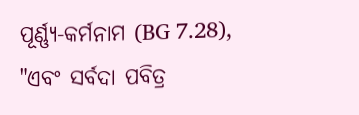ପୂର୍ଣ୍ଣ୍ୟ-କର୍ମନାମ (BG 7.28), "ଏବଂ ସର୍ବଦା ପବିତ୍ର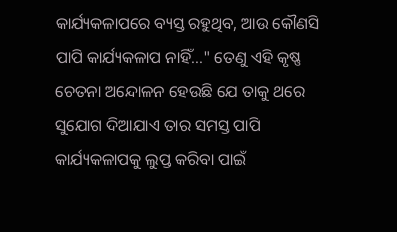କାର୍ଯ୍ୟକଳାପରେ ବ୍ୟସ୍ତ ରହୁଥିବ, ଆଉ କୌଣସି ପାପି କାର୍ଯ୍ୟକଳାପ ନାହିଁ..." ତେଣୁ ଏହି କୃଷ୍ଣ ଚେତନା ଅନ୍ଦୋଳନ ହେଉଛି ଯେ ତାକୁ ଥରେ ସୁଯୋଗ ଦିଆଯାଏ ତାର ସମସ୍ତ ପାପି କାର୍ଯ୍ୟକଳାପକୁ ଲୁପ୍ତ କରିବା ପାଇଁ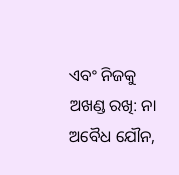ଏବଂ ନିଜକୁ ଅଖଣ୍ଡ ରଖି: ନା ଅବୈଧ ଯୌନ,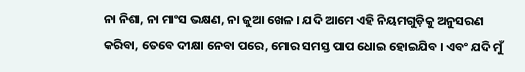ନା ନିଶା, ନା ମାଂସ ଭକ୍ଷଣ, ନା ଜୁଆ ଖେଳ । ଯଦି ଆମେ ଏହି ନିୟମଗୁଡ଼ିକୁ ଅନୁସରଣ କରିବା, ତେବେ ଦୀକ୍ଷା ନେବା ପରେ, ମୋର ସମସ୍ତ ପାପ ଧୋଇ ହୋଇଯିବ । ଏବଂ ଯଦି ମୁଁ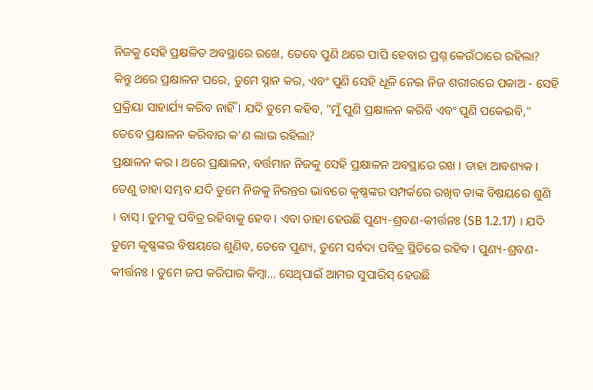ନିଜକୁ ସେହି ପ୍ରକ୍ଷଳିତ ଅବସ୍ଥାରେ ରଖେ, ତେବେ ପୁଣି ଥରେ ପାପି ହେବାର ପ୍ରଶ୍ନ କେଉଁଠାରେ ରହିଲା? କିନ୍ତୁ ଥରେ ପ୍ରକ୍ଷାଳନ ପରେ, ତୁମେ ସ୍ନାନ କର, ଏବଂ ପୁଣି ସେହି ଧୂଳି ନେଇ ନିଜ ଶରୀରରେ ପକାଅ - ସେହି ପ୍ରକ୍ରିୟା ସାହାର୍ଯ୍ୟ କରିବ ନାହିଁ । ଯଦି ତୁମେ କହିବ, "ମୁଁ ପୁଣି ପ୍ରକ୍ଷାଳନ କରିବି ଏବଂ ପୁଣି ପକେଇବି," ତେବେ ପ୍ରକ୍ଷାଳନ କରିବାର କ'ଣ ଲାଭ ରହିଲା?
ପ୍ରକ୍ଷାଳନ କର । ଥରେ ପ୍ରକ୍ଷାଳନ, ବର୍ତ୍ତମାନ ନିଜକୁ ସେହି ପ୍ରକ୍ଷାଳନ ଅବସ୍ଥାରେ ରଖ । ତାହା ଆବଶ୍ୟକ । ତେଣୁ ତାହା ସମ୍ଭବ ଯଦି ତୁମେ ନିଜକୁ ନିରନ୍ତର ଭାବରେ କୃଷ୍ଣଙ୍କର ସମ୍ପର୍କରେ ରଖିବ ତାଙ୍କ ବିଷୟରେ ଶୁଣି । ବାସ୍ । ତୁମକୁ ପବିତ୍ର ରହିବାକୁ ହେବ । ଏବା ତାହା ହେଉଛି ପୁଣ୍ୟ-ଶ୍ରବଣ-କୀର୍ତ୍ତନଃ (SB 1.2.17) । ଯଦି ତୁମେ କୃଷ୍ଣଙ୍କର ବିଷୟରେ ଶୁଣିବ, ତେବେ ପୁଣ୍ୟ, ତୁମେ ସର୍ବଦା ପବିତ୍ର ସ୍ଥିତିରେ ରହିବ । ପୁଣ୍ୟ-ଶ୍ରବଣ-କୀର୍ତ୍ତନଃ । ତୁମେ ଜପ କରିପାର କିମ୍ଵା... ସେଥିପାଇଁ ଆମର ସୁପାରିସ୍ ହେଉଛି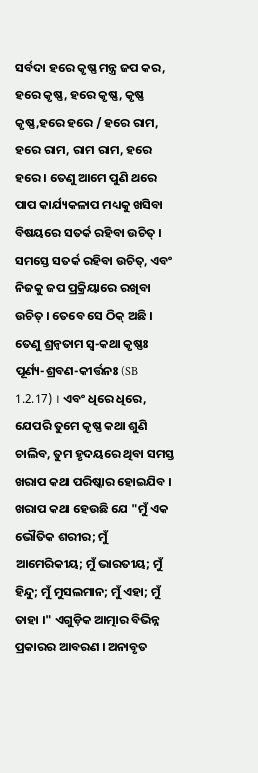ସର୍ବଦା ହରେ କୃଷ୍ଣ ମନ୍ତ୍ର ଜପ କର, ହରେ କୃଷ୍ଣ, ହରେ କୃଷ୍ଣ, କୃଷ୍ଣ କୃଷ୍ଣ,ହରେ ହରେ / ହରେ ରାମ, ହରେ ରାମ, ରାମ ରାମ, ହରେ ହରେ । ତେଣୁ ଆମେ ପୁଣି ଥରେ ପାପ କାର୍ଯ୍ୟକଳାପ ମଧ୍ୟକୁ ଖସିବା ବିଷୟରେ ସତର୍କ ରହିବା ଉଚିତ୍ । ସମସ୍ତେ ସତର୍କ ରହିବା ଉଚିତ୍, ଏବଂ ନିଜକୁ ଜପ ପ୍ରକ୍ରିୟାରେ ରଖିବା ଉଚିତ୍ । ତେବେ ସେ ଠିକ୍ ଅଛି । ତେଣୁ ଶ୍ରନ୍ଵତାମ ସ୍ଵ-କଥା କୃଷ୍ଣଃ ପୂର୍ଣ୍ୟ-ଶ୍ରବଣ-କୀର୍ତ୍ତନଃ (SB 1.2.17) । ଏବଂ ଧିରେ ଧିରେ, ଯେପରି ତୁମେ କୃଷ୍ଣ କଥା ଶୁଣି ଚାଲିବ, ତୁମ ହୃଦୟରେ ଥିବା ସମସ୍ତ ଖରାପ କଥା ପରିଷ୍କାର ହୋଇଯିବ ।
ଖରାପ କଥା ହେଉଛି ଯେ "ମୁଁ ଏକ ଭୌତିକ ଶରୀର; ମୁଁ ଆମେରିକୀୟ; ମୁଁ ଭାରତୀୟ; ମୁଁ ହିନ୍ଦୁ; ମୁଁ ମୁସଲମାନ; ମୁଁ ଏହା; ମୁଁ ତାହା ।" ଏଗୁଡ଼ିକ ଆତ୍ମାର ବିଭିନ୍ନ ପ୍ରକାରର ଆବରଣ । ଅନାବୃତ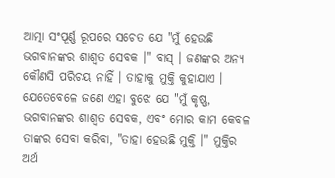ଆତ୍ମା ସଂପୂର୍ଣ୍ଣ ରୂପରେ ସଚେତ ଯେ "ମୁଁ ହେଉଛି ଭଗବାନଙ୍କର ଶାଶ୍ଵତ ସେବକ ।" ବାସ୍ । ଜଣଙ୍କର ଅନ୍ୟ କୌଣସି ପରିଚୟ ନାହିଁ । ତାହାକୁ ମୁକ୍ତି କୁହାଯାଏ । ଯେତେବେଳେ ଜଣେ ଏହା ବୁଝେ ଯେ "ମୁଁ କୃଷ୍ଣ, ଭଗବାନଙ୍କର ଶାଶ୍ଵତ ସେବକ, ଏବଂ ମୋର କାମ କେବଳ ତାଙ୍କର ସେବା କରିବା, "ତାହା ହେଉଛି ମୁକ୍ତି ।" ମୁକ୍ତିର ଅର୍ଥ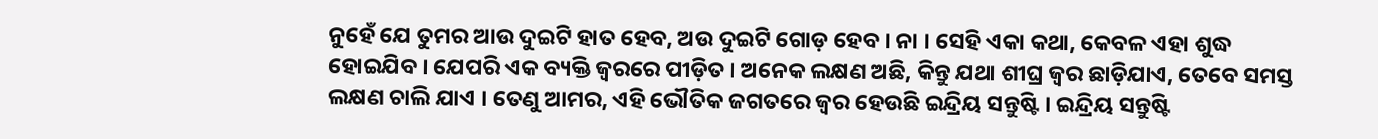ନୁହେଁ ଯେ ତୁମର ଆଉ ଦୁଇଟି ହାତ ହେବ, ଅଉ ଦୁଇଟି ଗୋଡ଼ ହେବ । ନା । ସେହି ଏକା କଥା, କେବଳ ଏହା ଶୁଦ୍ଧ ହୋଇଯିବ । ଯେପରି ଏକ ବ୍ୟକ୍ତି ଜ୍ଵରରେ ପୀଡ଼ିତ । ଅନେକ ଲକ୍ଷଣ ଅଛି, କିନ୍ତୁ ଯଥା ଶୀଘ୍ର ଜ୍ଵର ଛାଡ଼ିଯାଏ, ତେବେ ସମସ୍ତ ଲକ୍ଷଣ ଚାଲି ଯାଏ । ତେଣୁ ଆମର, ଏହି ଭୌତିକ ଜଗତରେ ଜ୍ଵର ହେଉଛି ଇନ୍ଦ୍ରିୟ ସନ୍ତୁଷ୍ଟି । ଇନ୍ଦ୍ରିୟ ସନ୍ତୁଷ୍ଟି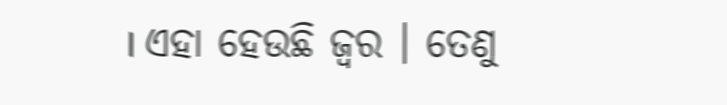। ଏହା ହେଉଛି ଜ୍ଵର । ତେଣୁ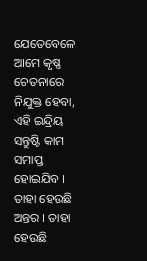ଯେତେବେଳେ ଆମେ କୃଷ୍ଣ ଚେତନାରେ ନିଯୁକ୍ତ ହେବା, ଏହି ଇନ୍ଦ୍ରିୟ ସନ୍ତୁଷ୍ଟି କାମ ସମାପ୍ତ ହୋଇଯିବ । ତାହା ହେଉଛି ଅନ୍ତର । ତାହା ହେଉଛି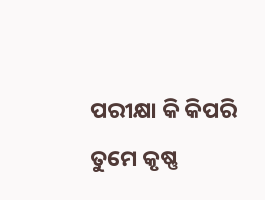ପରୀକ୍ଷା କି କିପରି ତୁମେ କୃଷ୍ଣ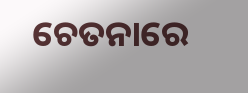ଚେତନାରେ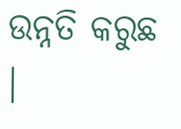ଉନ୍ନତି କରୁଛ ।